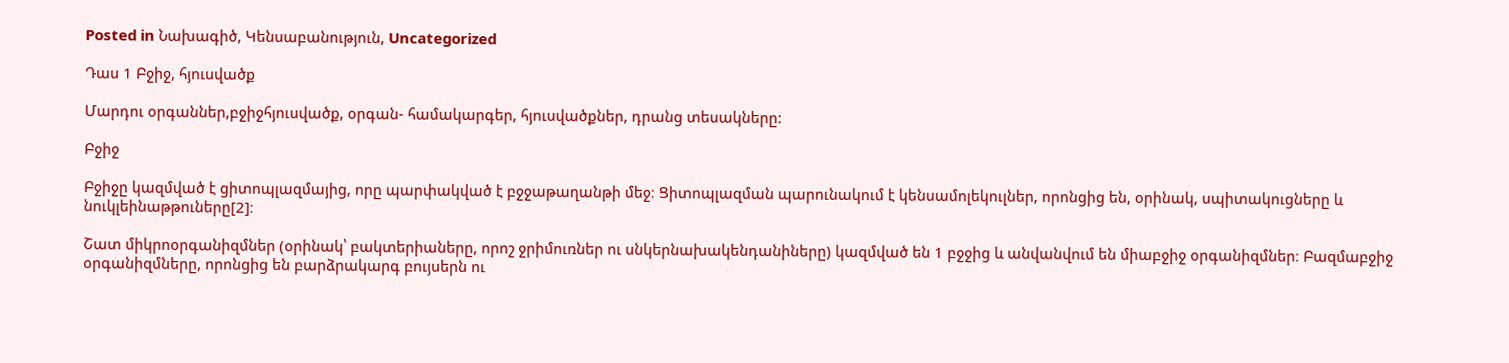Posted in Նախագիծ, Կենսաբանություն, Uncategorized

Դաս 1 Բջիջ, հյուսվածք

Մարդու օրգաններ,բջիջհյուսվածք, օրգան- համակարգեր, հյուսվածքներ, դրանց տեսակները:

Բջիջ

Բջիջը կազմված է ցիտոպլազմայից, որը պարփակված է բջջաթաղանթի մեջ։ Ցիտոպլազման պարունակում է կենսամոլեկուլներ, որոնցից են, օրինակ, սպիտակուցները և նուկլեինաթթուները[2]։

Շատ միկրոօրգանիզմներ (օրինակ՝ բակտերիաները, որոշ ջրիմուռներ ու սնկերնախակենդանիները) կազմված են 1 բջջից և անվանվում են միաբջիջ օրգանիզմներ։ Բազմաբջիջ օրգանիզմները, որոնցից են բարձրակարգ բույսերն ու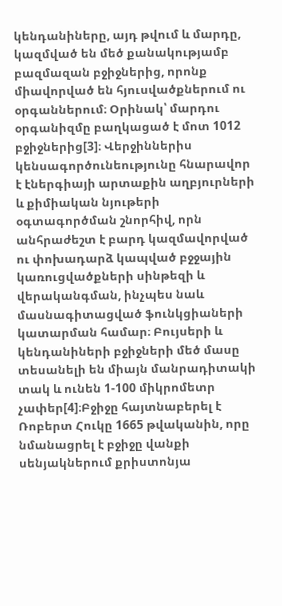կենդանիները, այդ թվում և մարդը, կազմված են մեծ քանակությամբ բազմազան բջիջներից, որոնք միավորված են հյուսվածքներում ու օրգաններում։ Օրինակ՝ մարդու օրգանիզմը բաղկացած է մոտ 1012 բջիջներից[3]։ Վերջիններիս կենսագործունեությունը հնարավոր է էներգիայի արտաքին աղբյուրների և քիմիական նյութերի օգտագործման շնորհիվ, որն անհրաժեշտ է բարդ կազմավորված ու փոխադարձ կապված բջջային կառուցվածքների սինթեզի և վերականգման, ինչպես նաև մասնագիտացված ֆունկցիաների կատարման համար։ Բույսերի և կենդանիների բջիջների մեծ մասը տեսանելի են միայն մանրադիտակի տակ և ունեն 1-100 միկրոմետր չափեր[4]։Բջիջը հայտնաբերել է Ռոբերտ Հուկը 1665 թվականին, որը նմանացրել է բջիջը վանքի սենյակներում քրիստոնյա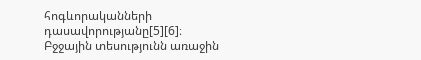հոգևորականների դասավորությանը[5][6]։ Բջջային տեսությունն առաջին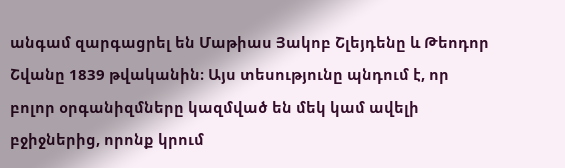անգամ զարգացրել են Մաթիաս Յակոբ Շլեյդենը և Թեոդոր Շվանը 1839 թվականին։ Այս տեսությունը պնդում է, որ բոլոր օրգանիզմները կազմված են մեկ կամ ավելի բջիջներից, որոնք կրում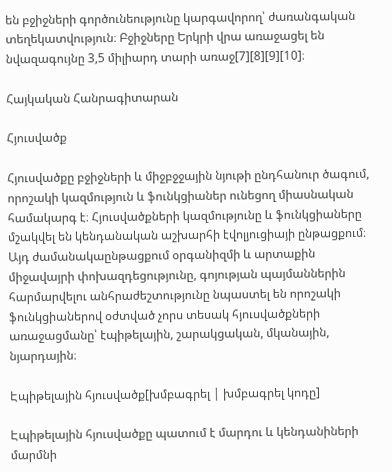են բջիջների գործունեությունը կարգավորող՝ ժառանգական տեղեկատվություն։ Բջիջները Երկրի վրա առաջացել են նվազագույնը 3,5 միլիարդ տարի առաջ[7][8][9][10]։

Հայկական Հանրագիտարան

Հյուսվածք

Հյուսվածքը բջիջների և միջբջջային նյութի ընդհանուր ծագում, որոշակի կազմություն և ֆունկցիաներ ունեցող միասնական համակարգ է։ Հյուսվածքների կազմությունը և ֆունկցիաները մշակվել են կենդանական աշխարհի էվոլյուցիայի ընթացքում։ Այդ ժամանակաընթացքում օրգանիզմի և արտաքին միջավայրի փոխազդեցությունը, գոյության պայմաններին հարմարվելու անհրաժեշտությունը նպաստել են որոշակի ֆունկցիաներով օժտված չորս տեսակ հյուսվածքների առաջացմանը՝ էպիթելային, շարակցական, մկանային, նյարդային։

Էպիթելային հյուսվածք[խմբագրել | խմբագրել կոդը]

Էպիթելային հյուսվածքը պատում է մարդու և կենդանիների մարմնի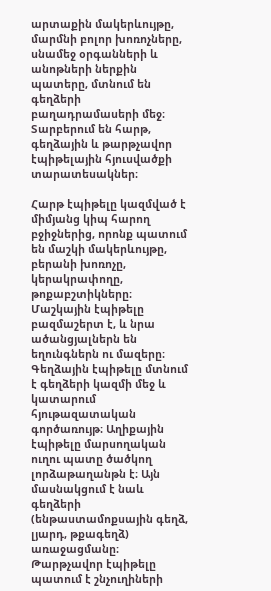արտաքին մակերևույթը, մարմնի բոլոր խոռոչները, սնամեջ օրգանների և անոթների ներքին պատերը, մտնում են գեղձերի բաղադրամասերի մեջ։ Տարբերում են հարթ, գեղձային և թարթչավոր էպիթելային հյուսվածքի տարատեսակներ։

Հարթ էպիթելը կազմված է միմյանց կիպ հարող բջիջներից, որոնք պատում են մաշկի մակերևույթը, բերանի խոռոչը, կերակրափողը, թոքաբշտիկները։ Մաշկային էպիթելը բազմաշերտ է, և նրա ածանցյալներն են եղունգներն ու մազերը։ Գեղձային էպիթելը մտնում է գեղձերի կազմի մեջ և կատարում հյութազատական գործառույթ։ Աղիքային էպիթելը մարսողական ուղու պատը ծածկող լորձաթաղանթն է։ Այն մասնակցում է նաև գեղձերի (ենթաստամոքսային գեղձ, լյարդ, թքագեղձ) առաջացմանը։ Թարթչավոր էպիթելը պատում է շնչուղիների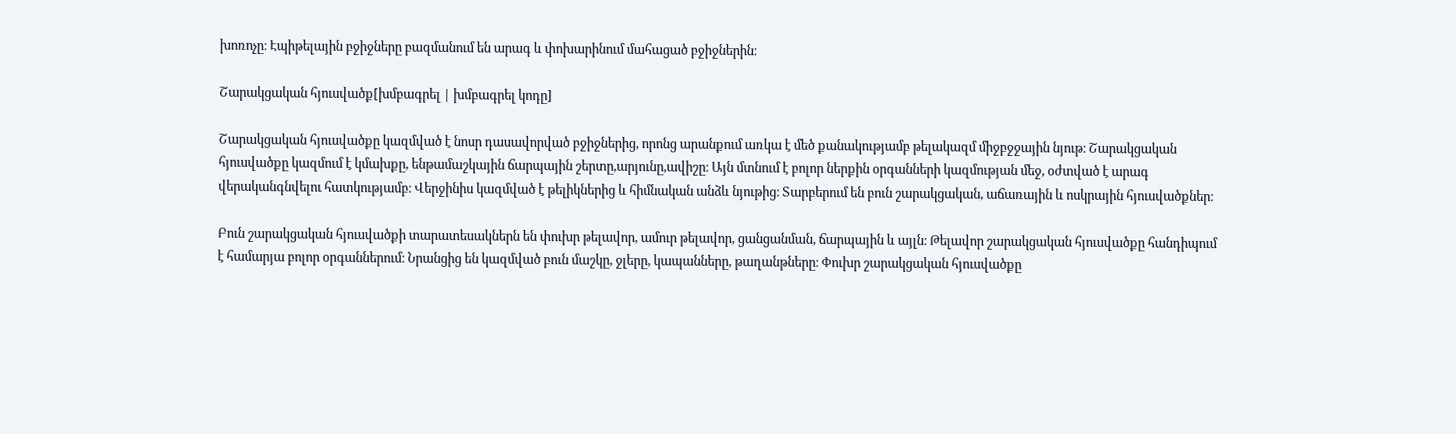խոռոչը։ Էպիթելային բջիջները բազմանում են արագ և փոխարինում մահացած բջիջներին։

Շարակցական հյուսվածք[խմբագրել | խմբագրել կոդը]

Շարակցական հյուսվածքը կազմված է նոսր դասավորված բջիջներից, որոնց արանքում առկա է մեծ քանակությամբ թելակազմ միջբջջային նյութ։ Շարակցական հյուսվածքը կազմում է կմախքը, ենթամաշկային ճարպային շերտը,արյունը,ավիշը։ Այն մտնում է բոլոր ներքին օրգանների կազմության մեջ, օժտված է արագ վերականգնվելու հատկությամբ։ Վերջինիս կազմված է թելիկներից և հիմնական անձև նյութից։ Տարբերում են բուն շարակցական, աճառային և ոսկրային հյուսվածքներ։

Բուն շարակցական հյուսվածքի տարատեսակներն են փուխր թելավոր, ամուր թելավոր, ցանցանման, ճարպային և այլն։ Թելավոր շարակցական հյուսվածքը հանդիպում է համարյա բոլոր օրգաններում։ Նրանցից են կազմված բուն մաշկը, ջլերը, կապանները, թաղանթները։ Փուխր շարակցական հյուսվածքը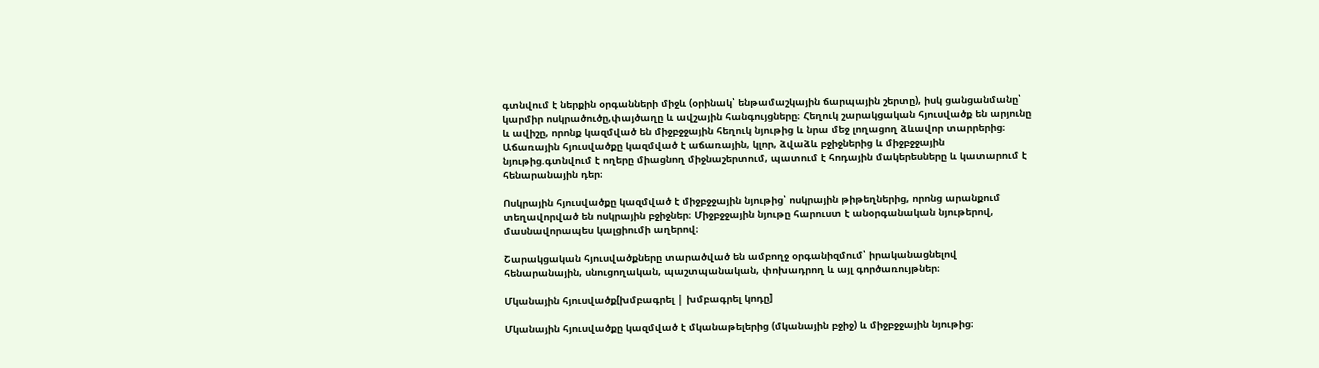գտնվում է ներքին օրգանների միջև (օրինակ՝ ենթամաշկային ճարպային շերտը), իսկ ցանցանմանը՝ կարմիր ոսկրածուծը,փայծաղը և ավշային հանգույցները։ Հեղուկ շարակցական հյուսվածք են արյունը և ավիշը, որոնք կազմված են միջբջջային հեղուկ նյութից և նրա մեջ լողացող ձևավոր տարրերից։ Աճառային հյուսվածքը կազմված է աճառային, կլոր, ձվաձև բջիջներից և միջբջջային նյութից.գտնվում է ողերը միացնող միջնաշերտում, պատում է հոդային մակերեսները և կատարում է հենարանային դեր։

Ոսկրային հյուսվածքը կազմված է միջբջջային նյութից՝ ոսկրային թիթեղներից, որոնց արանքում տեղավորված են ոսկրային բջիջներ։ Միջբջջային նյութը հարուստ է անօրգանական նյութերով, մասնավորապես կալցիումի աղերով։

Շարակցական հյուսվածքները տարածված են ամբողջ օրգանիզմում՝ իրականացնելով հենարանային, սնուցողական, պաշտպանական, փոխադրող և այլ գործառույթներ։

Մկանային հյուսվածք[խմբագրել | խմբագրել կոդը]

Մկանային հյուսվածքը կազմված է մկանաթելերից (մկանային բջիջ) և միջբջջային նյութից։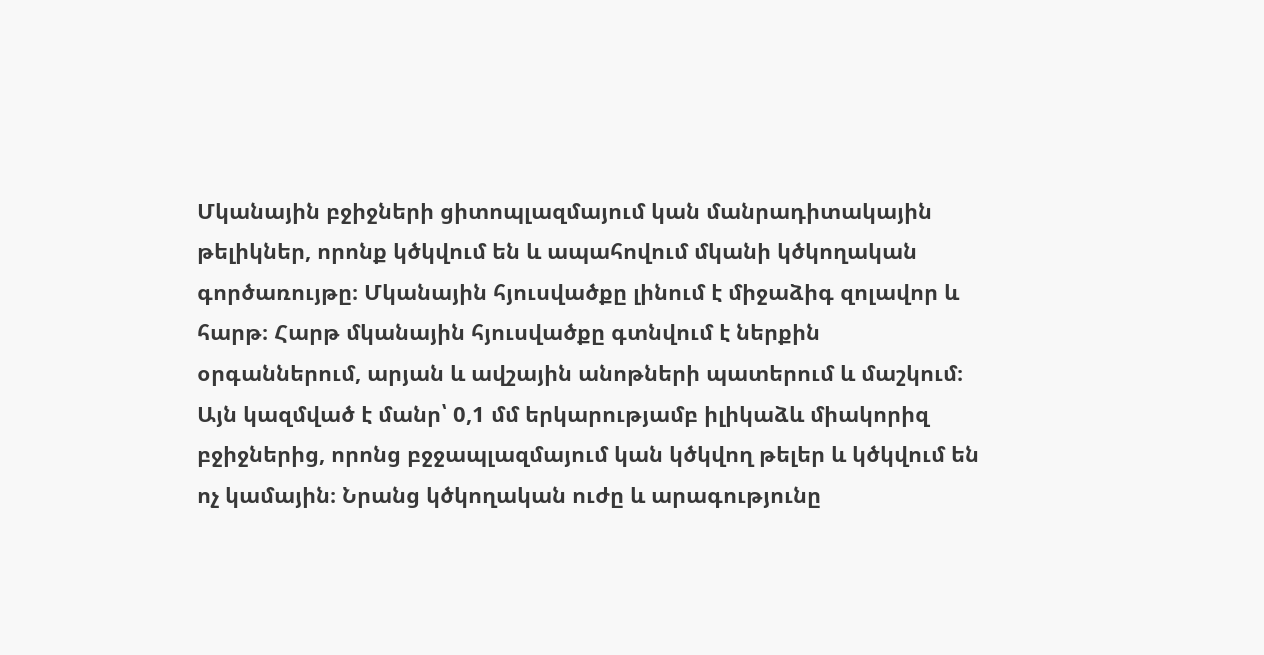Մկանային բջիջների ցիտոպլազմայում կան մանրադիտակային թելիկներ, որոնք կծկվում են և ապահովում մկանի կծկողական գործառույթը։ Մկանային հյուսվածքը լինում է միջաձիգ զոլավոր և հարթ։ Հարթ մկանային հյուսվածքը գտնվում է ներքին օրգաններում, արյան և ավշային անոթների պատերում և մաշկում։ Այն կազմված է մանր՝ 0,1 մմ երկարությամբ իլիկաձև միակորիզ բջիջներից, որոնց բջջապլազմայում կան կծկվող թելեր և կծկվում են ոչ կամային։ Նրանց կծկողական ուժը և արագությունը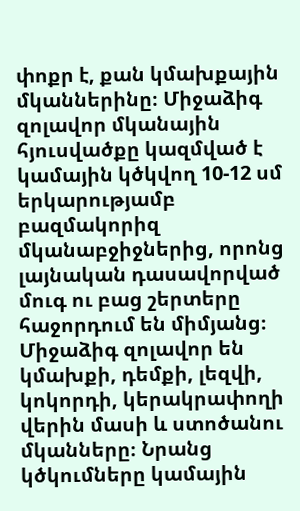փոքր է, քան կմախքային մկաններինը։ Միջաձիգ զոլավոր մկանային հյուսվածքը կազմված է կամային կծկվող 10-12 սմ երկարությամբ բազմակորիզ մկանաբջիջներից, որոնց լայնական դասավորված մուգ ու բաց շերտերը հաջորդում են միմյանց։ Միջաձիգ զոլավոր են կմախքի, դեմքի, լեզվի, կոկորդի, կերակրափողի վերին մասի և ստոծանու մկանները։ Նրանց կծկումները կամային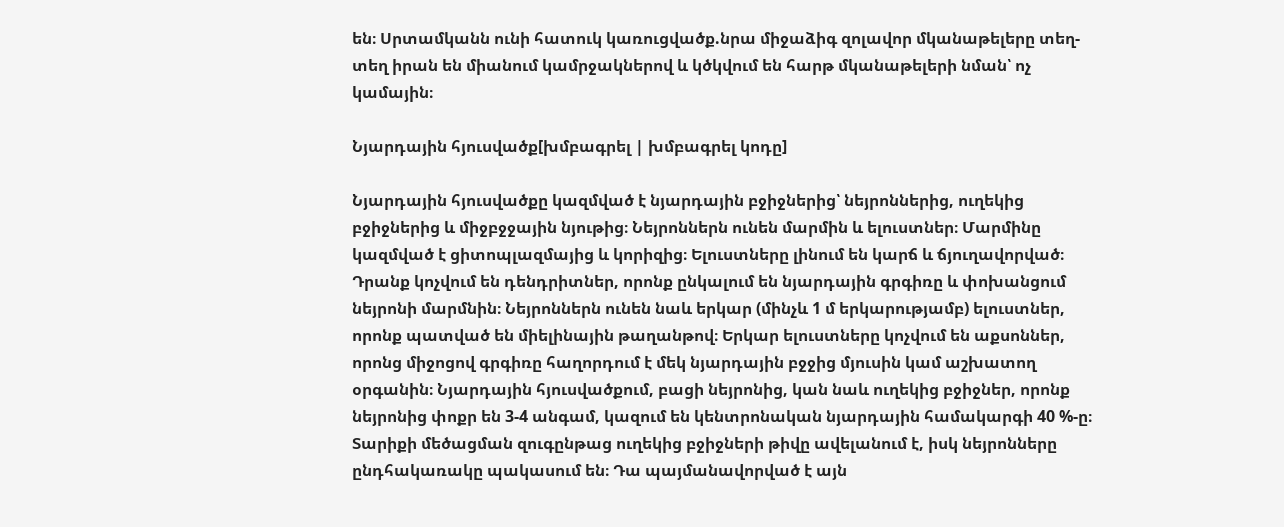են։ Սրտամկանն ունի հատուկ կառուցվածք.նրա միջաձիգ զոլավոր մկանաթելերը տեղ-տեղ իրան են միանում կամրջակներով և կծկվում են հարթ մկանաթելերի նման՝ ոչ կամային։

Նյարդային հյուսվածք[խմբագրել | խմբագրել կոդը]

Նյարդային հյուսվածքը կազմված է նյարդային բջիջներից՝ նեյրոններից, ուղեկից բջիջներից և միջբջջային նյութից։ Նեյրոններն ունեն մարմին և ելուստներ։ Մարմինը կազմված է ցիտոպլազմայից և կորիզից։ Ելուստները լինում են կարճ և ճյուղավորված։ Դրանք կոչվում են դենդրիտներ, որոնք ընկալում են նյարդային գրգիռը և փոխանցում նեյրոնի մարմնին։ Նեյրոններն ունեն նաև երկար (մինչև 1 մ երկարությամբ) ելուստներ, որոնք պատված են միելինային թաղանթով։ Երկար ելուստները կոչվում են աքսոններ, որոնց միջոցով գրգիռը հաղորդում է մեկ նյարդային բջջից մյուսին կամ աշխատող օրգանին։ Նյարդային հյուսվածքում, բացի նեյրոնից, կան նաև ուղեկից բջիջներ, որոնք նեյրոնից փոքր են 3-4 անգամ, կազում են կենտրոնական նյարդային համակարգի 40 %-ը։ Տարիքի մեծացման զուգընթաց ուղեկից բջիջների թիվը ավելանում է, իսկ նեյրոնները ընդհակառակը պակասում են։ Դա պայմանավորված է այն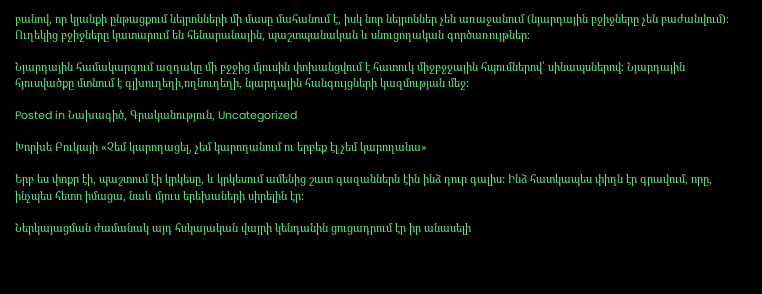բանով, որ կյանքի ընթացքում նեյրոնների մի մասը մահանում է, իսկ նոր նեյրոններ չեն առաջանում (նյարդային բջիջները չեն բաժանվում)։ Ուղեկից բջիջները կատարում են հենարանային, պաշտպանական և սնուցողական գործառույթներ։

Նյարդային համակարգում ազդակը մի բջջից մյուսին փոխանցվում է հատուկ միջբջջային հպումներով՝ սինապսներով։ Նյարդային հյուսվածքը մտնում է գլխուղեղի,ողնուղեղի, նյարդային հանգույցների կազմության մեջ։

Posted in Նախագիծ, Գրականություն, Uncategorized

Խորխե Բուկայի «Չեմ կարողացել, չեմ կարողանում ու երբեք էլ չեմ կարողանա»

Երբ ես փոքր էի, պաշտում էի կրկեսը, և կրկեսում ամենից շատ գազաններն էին ինձ դուր գալիս: Ինձ հատկապես փիղն էր գրավում, որը, ինչպես հետո իմացա, նաև մյուս երեխաների սիրելին էր:

Ներկայացման ժամանակ այդ հսկայական վայրի կենդանին ցուցադրում էր իր անասելի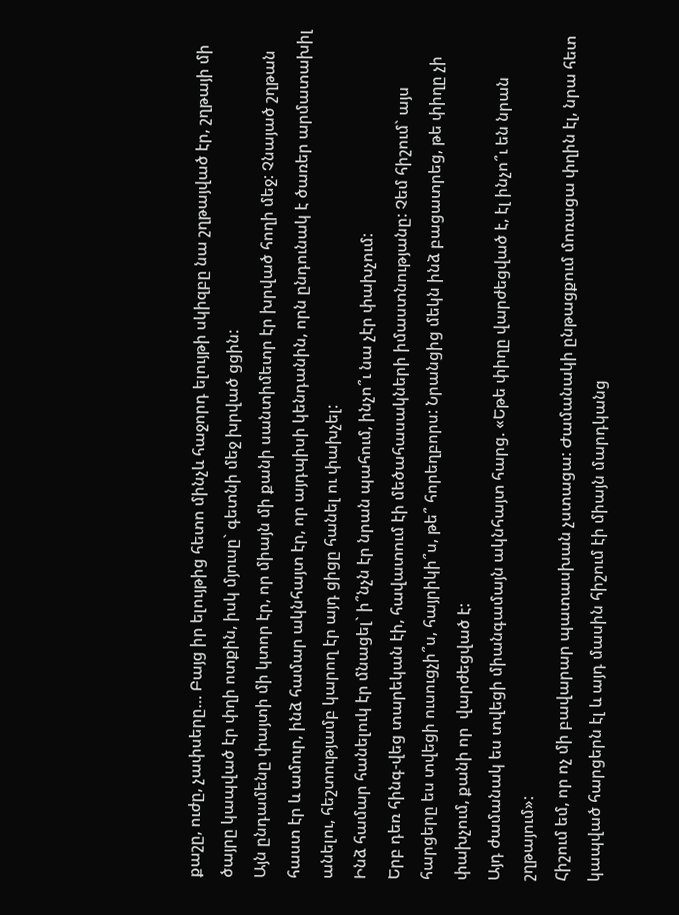քաշը, ուժը, չափսերը… Բայց իր ելույթից հետո մինչև հաջորդ ելույթի սկիզբը նա շղթայված էր, շղթայի մի ծայրը կապված էր փղի ոտքին, իսկ մյուսը` գետնի մեջ խրված ցցին:
Այն ընդամենը փայտի մի կտոր էր, որ միայն մի քանի սանտիմետր էր խրված հողի մեջ: Չնայած շղթան հաստ էր և ամուր, ինձ համար ակնհայտ էր, որ այդպիսի կենդանին, որն ընդունակ է ծառեր արմատախիլ անելու, հեշտությամբ կարող էր այդ ցիցը հանել ու փախչել:
Ինձ համար հանելուկ էր մնացել` ի՞նչն էր նրան պահում, ինչո՞ւ նա չէր փախչում:
Երբ դեռ հինգ-վեց տարեկան էի, հավատում էի մեծահասակների իմաստնությանը: Չեմ հիշում` այս հարցերը ես տվեցի ուսուցչի՞ս, հայրիկի՞ս, թե՞ հորեղբորս: Նրանցից մեկն ինձ բացատրեց, թե փիղը չի փախչում, քանի որ  վարժեցված է:
Այդ ժամանակ ես տվեցի միանգամայն ակնհայտ հարց. «Եթե փիղը վարժեցված է, էլ ինչո՞ւ են նրան շղթայում»:
Հիշում եմ, որ ոչ մի բավարար պատասխան չստացա: Ժամանակի ընթացքում մոռացա փղին էլ, նրա հետ կապված հարցերն էլ և այդ մասին հիշում էի միայն մարդկանց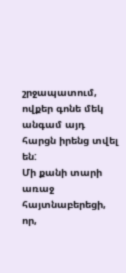շրջապատում, ովքեր գոնե մեկ անգամ այդ հարցն իրենց տվել են:
Մի քանի տարի առաջ հայտնաբերեցի, որ,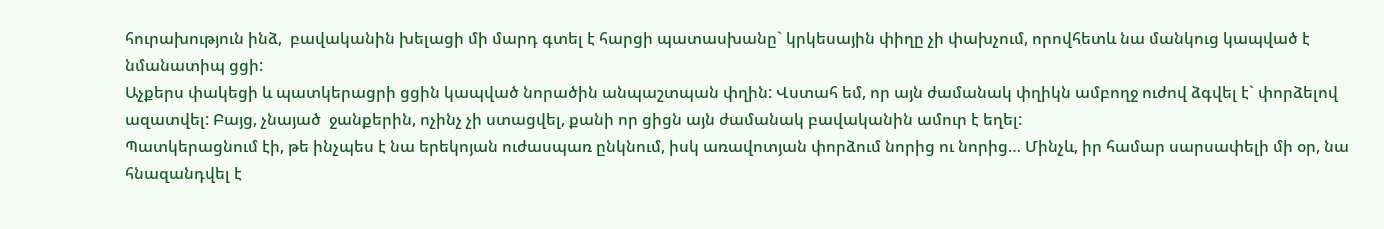հուրախություն ինձ,  բավականին խելացի մի մարդ գտել է հարցի պատասխանը` կրկեսային փիղը չի փախչում, որովհետև նա մանկուց կապված է նմանատիպ ցցի:
Աչքերս փակեցի և պատկերացրի ցցին կապված նորածին անպաշտպան փղին: Վստահ եմ, որ այն ժամանակ փղիկն ամբողջ ուժով ձգվել է` փորձելով ազատվել: Բայց, չնայած  ջանքերին, ոչինչ չի ստացվել, քանի որ ցիցն այն ժամանակ բավականին ամուր է եղել:
Պատկերացնում էի, թե ինչպես է նա երեկոյան ուժասպառ ընկնում, իսկ առավոտյան փորձում նորից ու նորից… Մինչև, իր համար սարսափելի մի օր, նա հնազանդվել է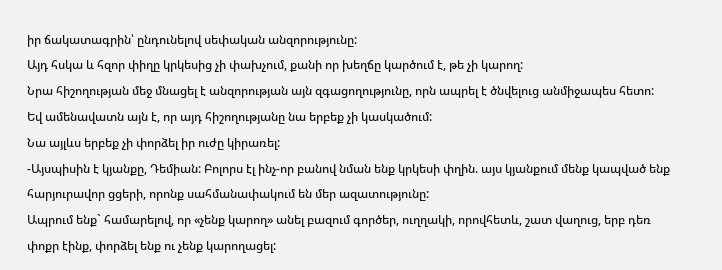իր ճակատագրին՝ ընդունելով սեփական անզորությունը:
Այդ հսկա և հզոր փիղը կրկեսից չի փախչում, քանի որ խեղճը կարծում է, թե չի կարող:
Նրա հիշողության մեջ մնացել է անզորության այն զգացողությունը, որն ապրել է ծնվելուց անմիջապես հետո:
Եվ ամենավատն այն է, որ այդ հիշողությանը նա երբեք չի կասկածում:
Նա այլևս երբեք չի փորձել իր ուժը կիրառել:
-Այսպիսին է կյանքը, Դեմիան: Բոլորս էլ ինչ-որ բանով նման ենք կրկեսի փղին. այս կյանքում մենք կապված ենք հարյուրավոր ցցերի, որոնք սահմանափակում են մեր ազատությունը:
Ապրում ենք` համարելով, որ «չենք կարող» անել բազում գործեր, ուղղակի, որովհետև, շատ վաղուց, երբ դեռ փոքր էինք, փորձել ենք ու չենք կարողացել: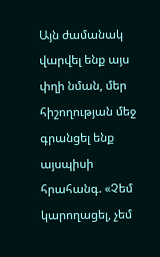Այն ժամանակ վարվել ենք այս փղի նման, մեր հիշողության մեջ գրանցել ենք այսպիսի հրահանգ. «Չեմ կարողացել, չեմ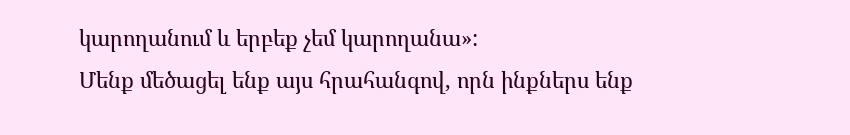կարողանում և երբեք չեմ կարողանա»:
Մենք մեծացել ենք այս հրահանգով, որն ինքներս ենք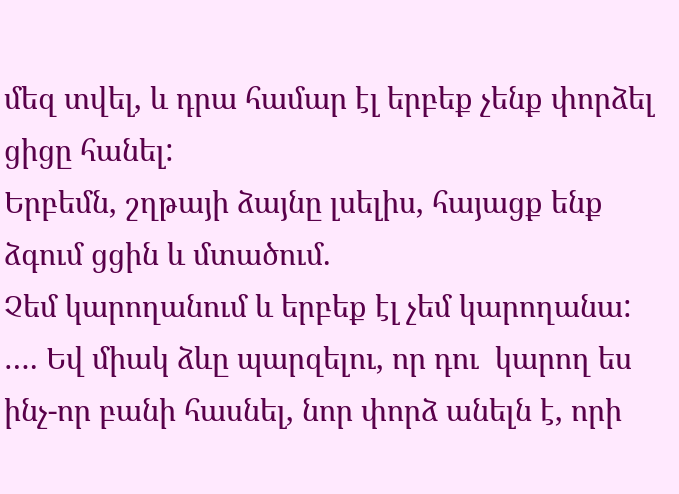մեզ տվել, և դրա համար էլ երբեք չենք փորձել ցիցը հանել:
Երբեմն, շղթայի ձայնը լսելիս, հայացք ենք ձգում ցցին և մտածում.
Չեմ կարողանում և երբեք էլ չեմ կարողանա:
…. Եվ միակ ձևը պարզելու, որ դու  կարող ես ինչ-որ բանի հասնել, նոր փորձ անելն է, որի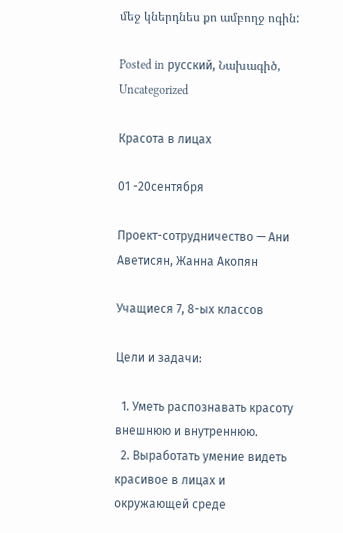մեջ կներդնես քո ամբողջ ոգին:

Posted in русский, Նախագիծ, Uncategorized

Красота в лицах

01 -20сентября

Проект-сотрудничество — Ани Аветисян, Жанна Акопян

Учащиеся 7, 8-ых классов

Цели и задачи:

  1. Уметь распознавать красоту внешнюю и внутреннюю.
  2. Выработать умение видеть красивое в лицах и окружающей среде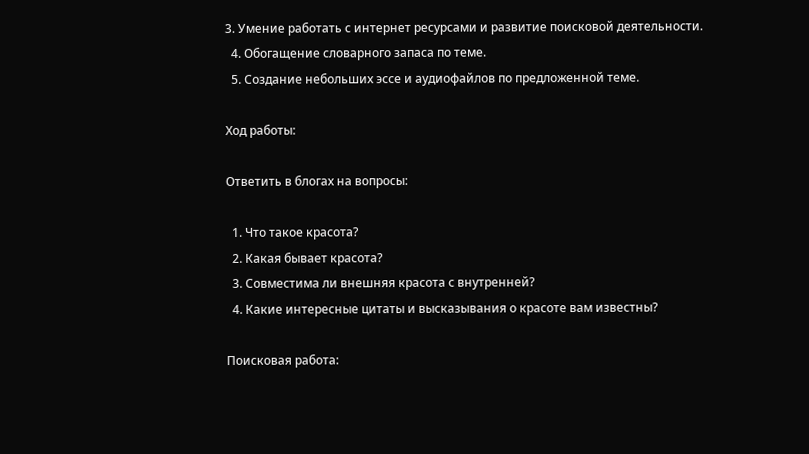3. Умение работать с интернет ресурсами и развитие поисковой деятельности.
  4. Обогащение словарного запаса по теме.
  5. Создание небольших эссе и аудиофайлов по предложенной теме.

Ход работы:

Ответить в блогах на вопросы:

  1. Что такое красота?
  2. Какая бывает красота?
  3. Совместима ли внешняя красота с внутренней?
  4. Какие интересные цитаты и высказывания о красоте вам известны?

Поисковая работа: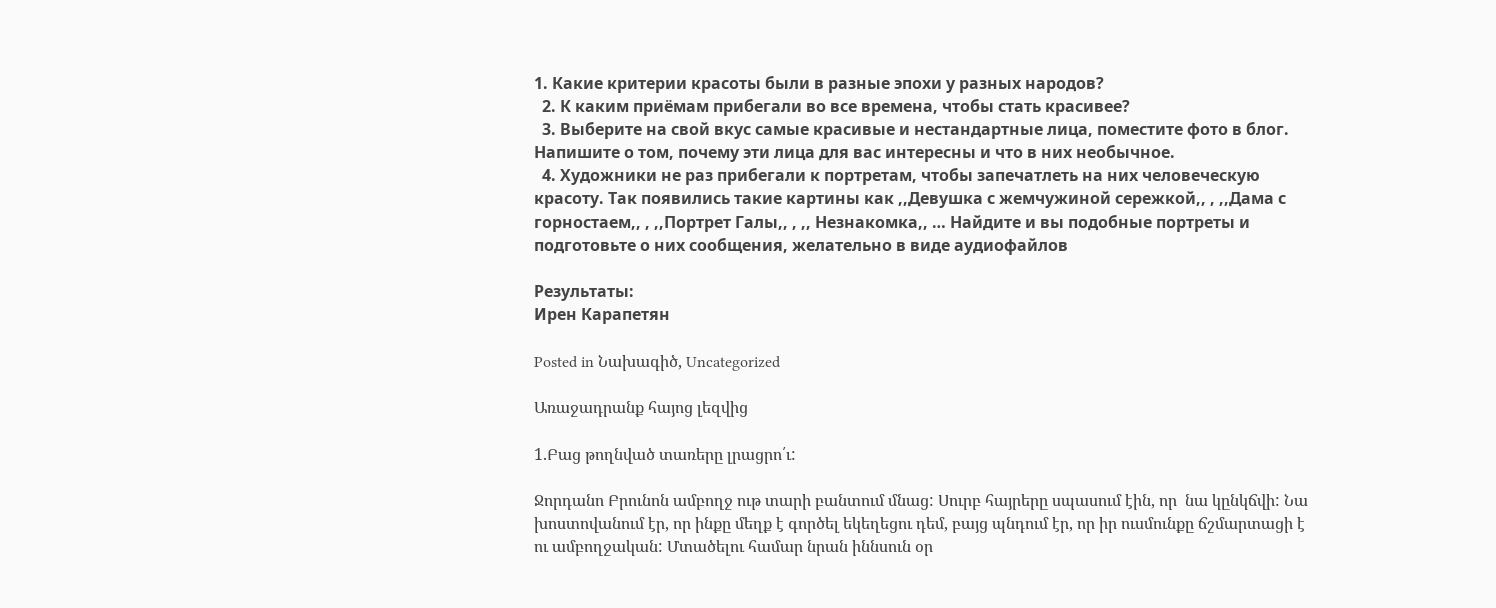1. Какие критерии красоты были в разные эпохи у разных народов?
  2. К каким приёмам прибегали во все времена, чтобы стать красивее?
  3. Выберите на свой вкус самые красивые и нестандартные лица, поместите фото в блог. Напишите о том, почему эти лица для вас интересны и что в них необычное.
  4. Художники не раз прибегали к портретам, чтобы запечатлеть на них человеческую красоту. Так появились такие картины как ,,Девушка с жемчужиной сережкой,, , ,,Дама с горностаем,, , ,,Портрет Галы,, , ,, Незнакомка,, … Найдите и вы подобные портреты и подготовьте о них сообщения, желательно в виде аудиофайлов

Результаты:
Ирен Карапетян

Posted in Նախագիծ, Uncategorized

Առաջադրանք հայոց լեզվից

1.Բաց թողնված տառերը լրացրո՛ւ:

Ջորդանո Բրունոն ամբողջ ութ տարի բանտում մնաց: Սուրբ հայրերը սպասում էին, որ  նա կընկճվի: Նա խոստովանում էր, որ ինքը մեղք է գործել եկեղեցու դեմ, բայց պնդում էր, որ իր ուսմունքը ճշմարտացի է ու ամբողջական: Մտածելու համար նրան իննսուն օր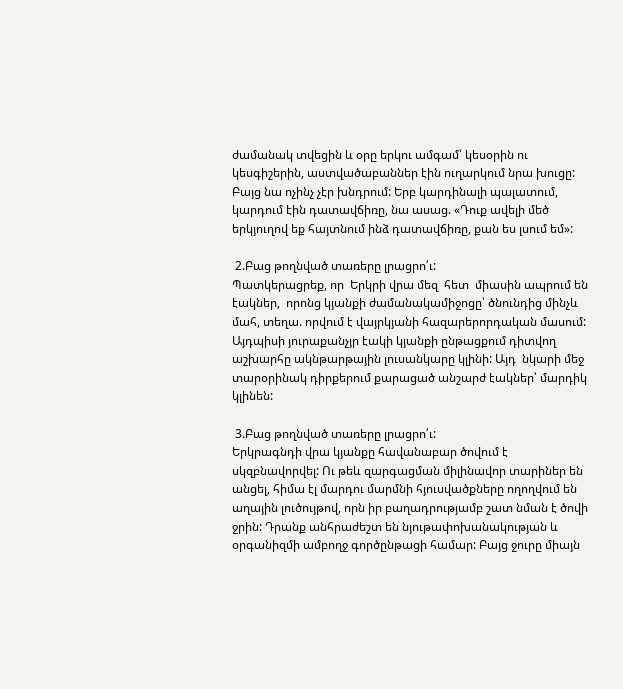ժամանակ տվեցին և օրը երկու ամգամ՝ կեսօրին ու կեսգիշերին, աստվածաբաններ էին ուղարկում նրա խուցը: Բայց նա ոչինչ չէր խնդրում: Երբ կարդինալի պալատում, կարդում էին դատավճիռը, նա ասաց. «Դուք ավելի մեծ երկյուղով եք հայտնում ինձ դատավճիռը, քան ես լսում եմ»:

 2.Բաց թողնված տառերը լրացրո՛ւ:
Պատկերացրեք, որ  Երկրի վրա մեզ  հետ  միասին ապրում են էակներ,  որոնց կյանքի ժամանակամիջոցը՝ ծնունդից մինչև մահ, տեղա. որվում է վայրկյանի հազարերորդական մասում: Այդպիսի յուրաքանչյր էակի կյանքի ընթացքում դիտվող աշխարհը ակնթարթային լուսանկարը կլինի: Այդ  նկարի մեջ տարօրինակ դիրքերում քարացած անշարժ էակներ՝ մարդիկ կլինեն:

 3.Բաց թողնված տառերը լրացրո՛ւ:
Երկրագնդի վրա կյանքը հավանաբար ծովում է սկզբնավորվել: Ու թեև զարգացման միլինավոր տարիներ են անցել, հիմա էլ մարդու մարմնի հյուսվածքները ողողվում են աղային լուծույթով, որն իր բաղադրությամբ շատ նման է ծովի ջրին: Դրանք անհրաժեշտ են նյութափոխանակության և օրգանիզմի ամբողջ գործընթացի համար: Բայց ջուրը միայն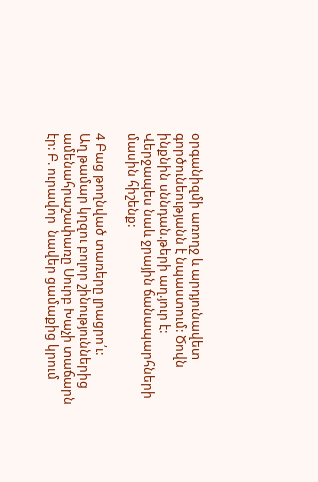օրգանիզմի առողջ և արդյունավետ գործունեությանն է նպաստում: Ծովն ինքնին սննդան.թերի աղ.յուր է: Վերջապես նաև ջրային ճանապարհների մասին հիշենք:

4 Բաց թողնված տառերը լրացրո՛ւ:
Աղ թամար կղզու բոլոր շինություններից ամենահրաշափառը Սուրբ Խաչի տաճարն էր: Բ. ուրավոր  նավեր ցամաքից կրում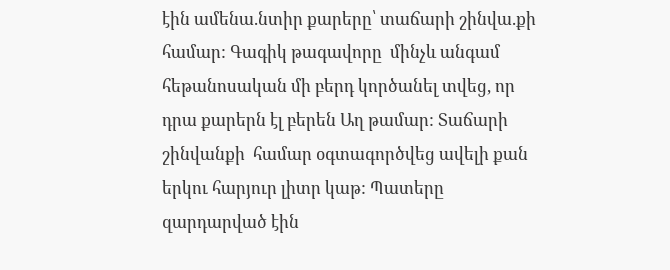էին ամենա.նտիր քարերը՝ տաճարի շինվա.քի համար: Գագիկ թագավորը  մինչև անգամ  հեթանոսական մի բերդ կործանել տվեց, որ դրա քարերն էլ բերեն Աղ թամար: Տաճարի շինվանքի  համար օգտագործվեց ավելի քան երկու հարյուր լիտր կաթ: Պատերը զարդարված էին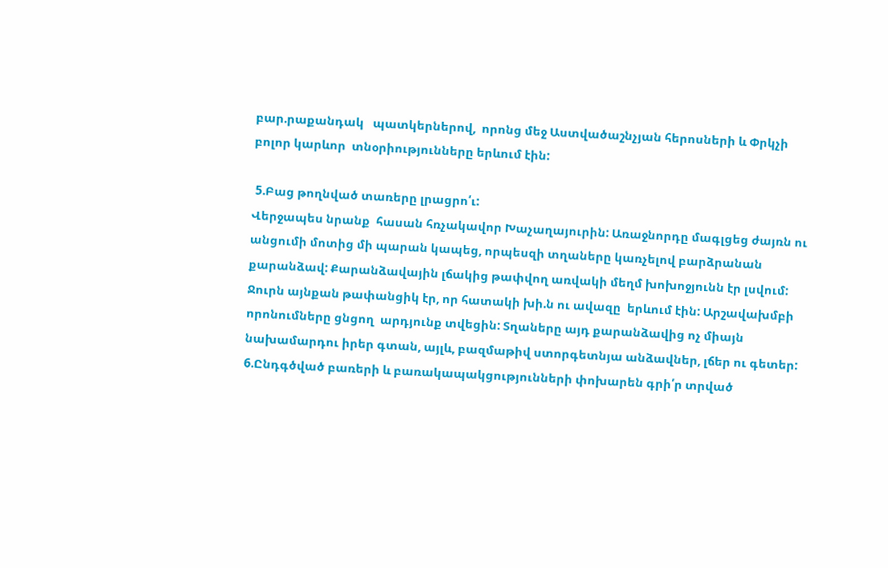բար.րաքանդակ   պատկերներով,  որոնց մեջ Աստվածաշնչյան հերոսների և Փրկչի բոլոր կարևոր  տնօրիությունները երևում էին:

 5.Բաց թողնված տառերը լրացրո՛ւ:
Վերջապես նրանք  հասան հռչակավոր Խաչաղայուրին: Առաջնորդը մագլցեց ժայռն ու անցումի մոտից մի պարան կապեց, որպեսզի տղաները կառչելով բարձրանան քարանձավ: Քարանձավային լճակից թափվող առվակի մեղմ խոխոջյունն էր լսվում: Ջուրն այնքան թափանցիկ էր, որ հատակի խի.ն ու ավազը  երևում էին: Արշավախմբի  որոնումները ցնցող  արդյունք տվեցին: Տղաները այդ քարանձավից ոչ միայն նախամարդու իրեր գտան, այլև, բազմաթիվ ստորգետնյա անձավներ, լճեր ու գետեր:
6.Ընդգծված բառերի և բառակապակցությունների փոխարեն գրի՛ր տրված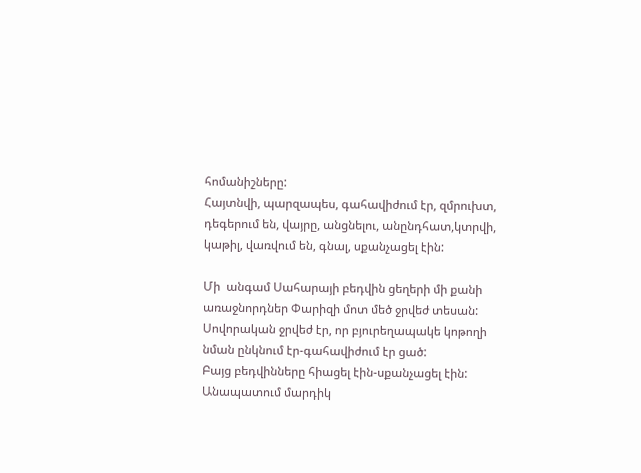հոմանիշները:
Հայտնվի, պարզապես, գահավիժում էր, զմրուխտ, դեգերում են, վայրը, անցնելու, անընդհատ,կտրվի, կաթիլ, վառվում են, գնալ, սքանչացել էին:

Մի  անգամ Սահարայի բեդվին ցեղերի մի քանի առաջնորդներ Փարիզի մոտ մեծ ջրվեժ տեսան: Սովորական ջրվեժ էր, որ բյուրեղապակե կոթողի նման ընկնում էր-գահավիժում էր ցած:
Բայց բեդվինները հիացել էին-սքանչացել էին:
Անապատում մարդիկ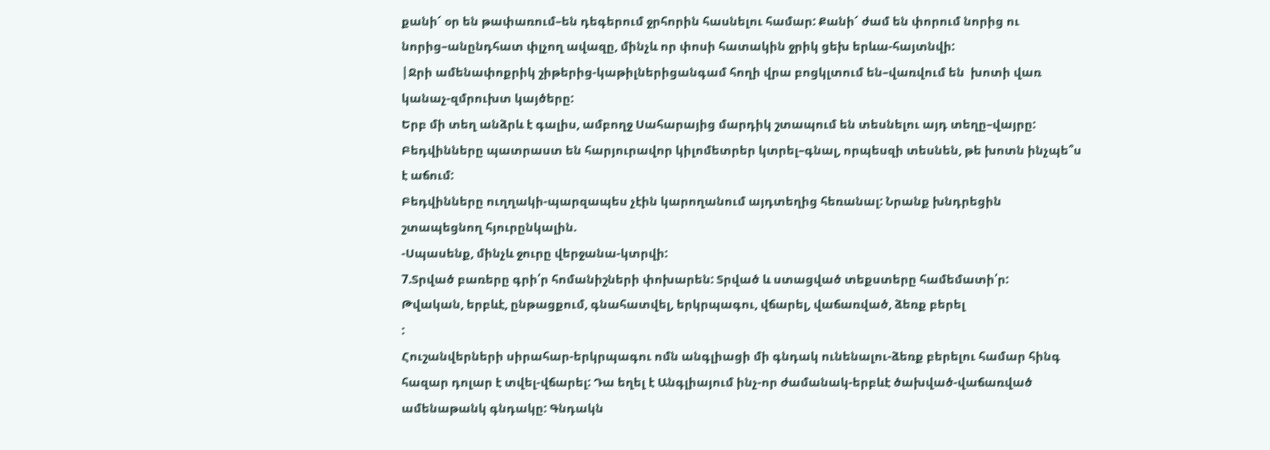քանի՜ օր են թափառում–են դեգերում ջրհորին հասնելու համար: Քանի՜ ժամ են փորում նորից ու նորից–անընդհատ փլչող ավազը, մինչև որ փոսի հատակին ջրիկ ցեխ երևա-հայտնվի:
|Ջրի ամենափոքրիկ շիթերից-կաթիլներիցանգամ հողի վրա բոցկլտում են–վառվում են  խոտի վառ կանաչ-զմրուխտ կայծերը:
Երբ մի տեղ անձրև է գալիս, ամբողջ Սահարայից մարդիկ շտապում են տեսնելու այդ տեղը–վայրը:  Բեդվինները պատրաստ են հարյուրավոր կիլոմետրեր կտրել–գնալ, որպեսզի տեսնեն, թե խոտն ինչպե՞ս է աճում:
Բեդվինները ուղղակի-պարզապես չէին կարողանում այդտեղից հեռանալ: Նրանք խնդրեցին շտապեցնող հյուրընկալին.
-Սպասենք, մինչև ջուրը վերջանա-կտրվի:
7.Տրված բառերը գրի՛ր հոմանիշների փոխարեն: Տրված և ստացված տեքստերը համեմատի՛ր:
Թվական, երբևէ, ընթացքում, գնահատվել, երկրպագու, վճարել, վաճառված, ձեռք բերել
:
Հուշանվերների սիրահար-երկրպագու ոմն անգլիացի մի գնդակ ունենալու-ձեռք բերելու համար հինգ հազար դոլար է տվել-վճարել: Դա եղել է Անգլիայում ինչ-որ ժամանակ-երբևէ ծախված-վաճառված ամենաթանկ գնդակը: Գնդակն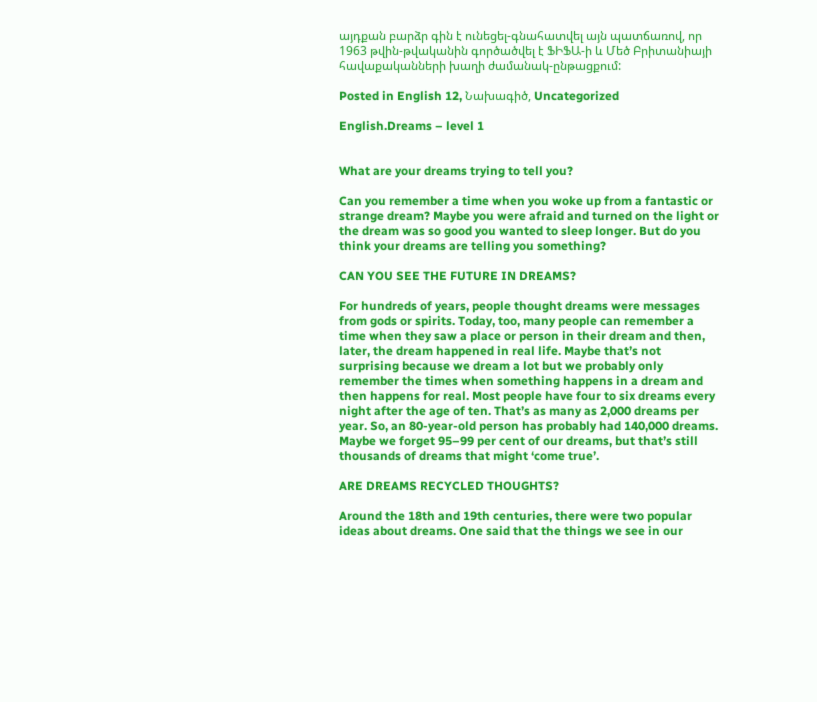այդքան բարձր գին է ունեցել-գնահատվել այն պատճառով, որ 1963 թվին-թվականին գործածվել է ՖԻՖԱ-ի և Մեծ Բրիտանիայի հավաքականների խաղի ժամանակ-ընթացքում:

Posted in English 12, Նախագիծ, Uncategorized

English.Dreams – level 1


What are your dreams trying to tell you?

Can you remember a time when you woke up from a fantastic or strange dream? Maybe you were afraid and turned on the light or the dream was so good you wanted to sleep longer. But do you think your dreams are telling you something?

CAN YOU SEE THE FUTURE IN DREAMS?

For hundreds of years, people thought dreams were messages from gods or spirits. Today, too, many people can remember a time when they saw a place or person in their dream and then, later, the dream happened in real life. Maybe that’s not surprising because we dream a lot but we probably only remember the times when something happens in a dream and then happens for real. Most people have four to six dreams every night after the age of ten. That’s as many as 2,000 dreams per year. So, an 80-year-old person has probably had 140,000 dreams. Maybe we forget 95–99 per cent of our dreams, but that’s still thousands of dreams that might ‘come true’.

ARE DREAMS RECYCLED THOUGHTS?

Around the 18th and 19th centuries, there were two popular ideas about dreams. One said that the things we see in our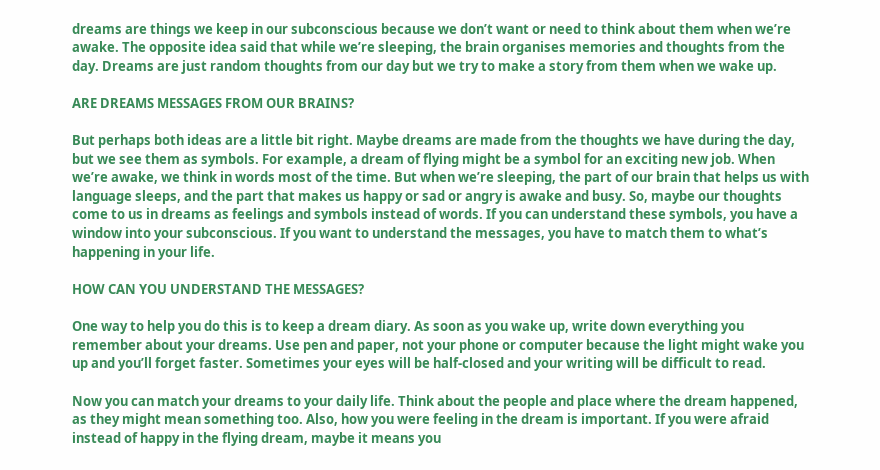dreams are things we keep in our subconscious because we don’t want or need to think about them when we’re awake. The opposite idea said that while we’re sleeping, the brain organises memories and thoughts from the day. Dreams are just random thoughts from our day but we try to make a story from them when we wake up.

ARE DREAMS MESSAGES FROM OUR BRAINS?

But perhaps both ideas are a little bit right. Maybe dreams are made from the thoughts we have during the day, but we see them as symbols. For example, a dream of flying might be a symbol for an exciting new job. When we’re awake, we think in words most of the time. But when we’re sleeping, the part of our brain that helps us with language sleeps, and the part that makes us happy or sad or angry is awake and busy. So, maybe our thoughts come to us in dreams as feelings and symbols instead of words. If you can understand these symbols, you have a window into your subconscious. If you want to understand the messages, you have to match them to what’s happening in your life.

HOW CAN YOU UNDERSTAND THE MESSAGES?

One way to help you do this is to keep a dream diary. As soon as you wake up, write down everything you remember about your dreams. Use pen and paper, not your phone or computer because the light might wake you up and you’ll forget faster. Sometimes your eyes will be half-closed and your writing will be difficult to read.

Now you can match your dreams to your daily life. Think about the people and place where the dream happened, as they might mean something too. Also, how you were feeling in the dream is important. If you were afraid instead of happy in the flying dream, maybe it means you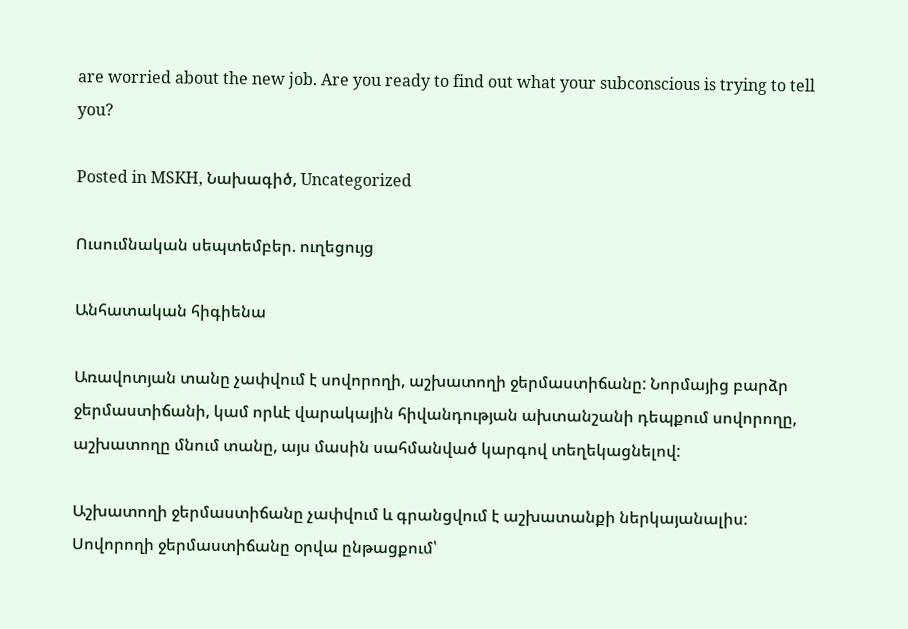are worried about the new job. Are you ready to find out what your subconscious is trying to tell you?

Posted in MSKH, Նախագիծ, Uncategorized

Ուսումնական սեպտեմբեր. ուղեցույց

Անհատական հիգիենա

Առավոտյան տանը չափվում է սովորողի, աշխատողի ջերմաստիճանը: Նորմայից բարձր ջերմաստիճանի, կամ որևէ վարակային հիվանդության ախտանշանի դեպքում սովորողը, աշխատողը մնում տանը, այս մասին սահմանված կարգով տեղեկացնելով:

Աշխատողի ջերմաստիճանը չափվում և գրանցվում է աշխատանքի ներկայանալիս: Սովորողի ջերմաստիճանը օրվա ընթացքում՝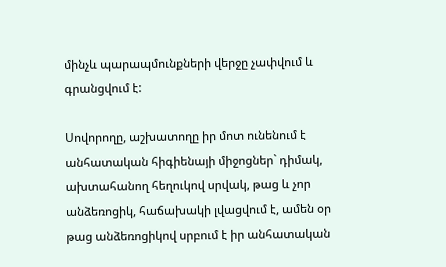մինչև պարապմունքների վերջը չափվում և գրանցվում է:

Սովորողը, աշխատողը իր մոտ ունենում է անհատական հիգիենայի միջոցներ` դիմակ, ախտահանող հեղուկով սրվակ, թաց և չոր անձեռոցիկ, հաճախակի լվացվում է, ամեն օր թաց անձեռոցիկով սրբում է իր անհատական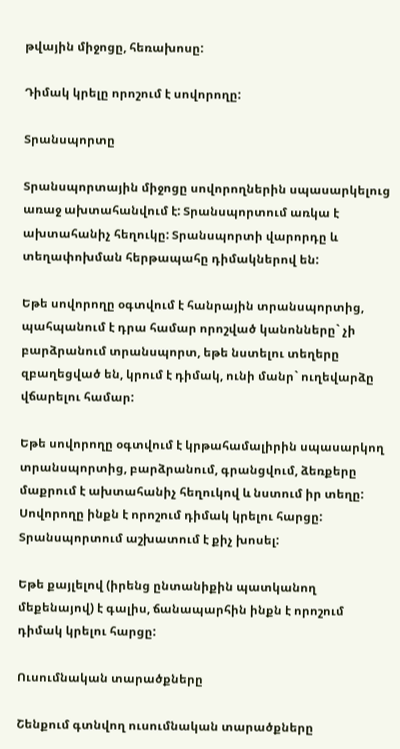թվային միջոցը, հեռախոսը:

Դիմակ կրելը որոշում է սովորողը:

Տրանսպորտը

Տրանսպորտային միջոցը սովորողներին սպասարկելուց առաջ ախտահանվում է: Տրանսպորտում առկա է ախտահանիչ հեղուկը: Տրանսպորտի վարորդը և տեղափոխման հերթապահը դիմակներով են:

Եթե սովորողը օգտվում է հանրային տրանսպորտից, պահպանում է դրա համար որոշված կանոնները` չի բարձրանում տրանսպորտ, եթե նստելու տեղերը զբաղեցված են, կրում է դիմակ, ունի մանր` ուղեվարձը վճարելու համար:

Եթե սովորողը օգտվում է կրթահամալիրին սպասարկող տրանսպորտից, բարձրանում, գրանցվում, ձեռքերը մաքրում է ախտահանիչ հեղուկով և նստում իր տեղը: Սովորողը ինքն է որոշում դիմակ կրելու հարցը: Տրանսպորտում աշխատում է քիչ խոսել:

Եթե քայլելով (իրենց ընտանիքին պատկանող մեքենայով) է գալիս, ճանապարհին ինքն է որոշում դիմակ կրելու հարցը:

Ուսումնական տարածքները

Շենքում գտնվող ուսումնական տարածքները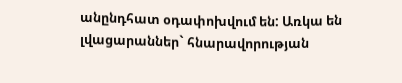անընդհատ օդափոխվում են: Առկա են լվացարաններ` հնարավորության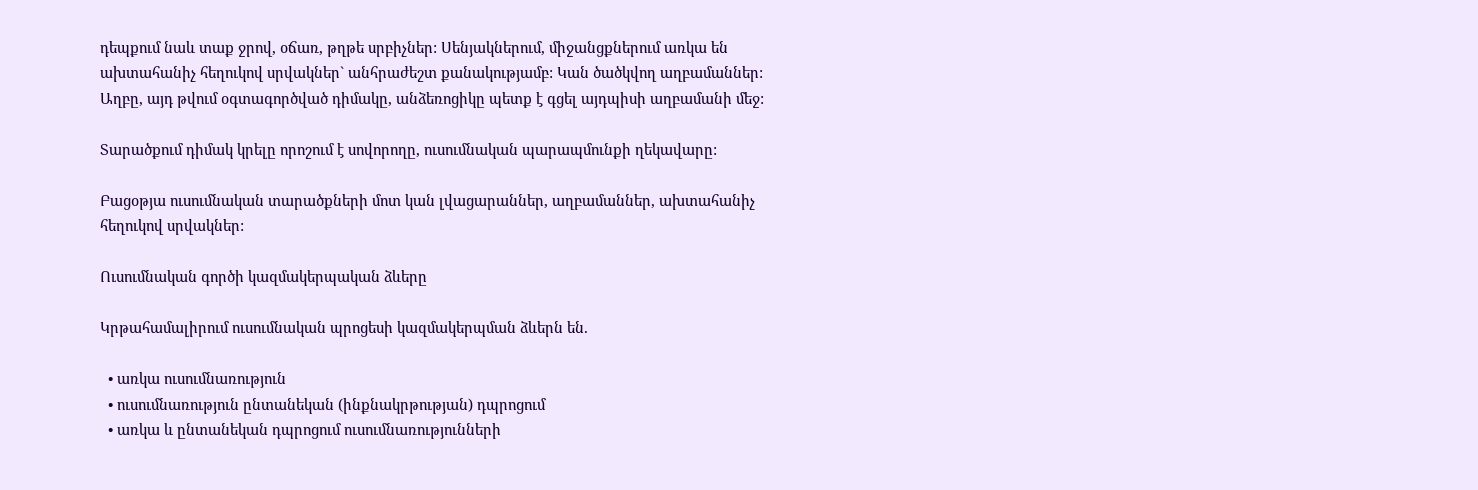դեպքում նաև տաք ջրով, օճառ, թղթե սրբիչներ: Սենյակներում, միջանցքներում առկա են ախտահանիչ հեղուկով սրվակներ` անհրաժեշտ քանակությամբ: Կան ծածկվող աղբամաններ: Աղբը, այդ թվում օգտագործված դիմակը, անձեռոցիկը պետք է գցել այդպիսի աղբամանի մեջ:

Տարածքում դիմակ կրելը որոշում է սովորողը, ուսումնական պարապմունքի ղեկավարը:

Բացօթյա ուսումնական տարածքների մոտ կան լվացարաններ, աղբամաններ, ախտահանիչ հեղուկով սրվակներ:

Ուսումնական գործի կազմակերպական ձևերը

Կրթահամալիրում ուսումնական պրոցեսի կազմակերպման ձևերն են.

  • առկա ուսումնառություն
  • ուսումնառություն ընտանեկան (ինքնակրթության) դպրոցում
  • առկա և ընտանեկան դպրոցում ուսումնառությունների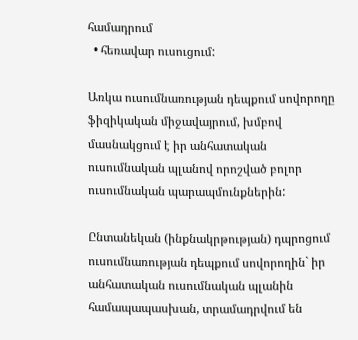համադրում
  • հեռավար ուսուցում:

Առկա ուսումնառության դեպքում սովորողը ֆիզիկական միջավայրում, խմբով մասնակցում է իր անհատական ուսումնական պլանով որոշված բոլոր ուսումնական պարապմունքներին:

Ընտանեկան (ինքնակրթության) դպրոցում ուսումնառության դեպքում սովորողին` իր անհատական ուսումնական պլանին համապապասխան, տրամադրվում են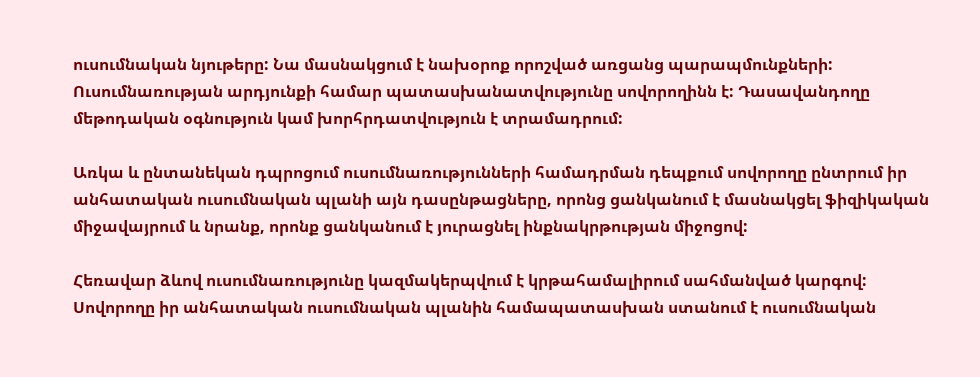ուսումնական նյութերը: Նա մասնակցում է նախօրոք որոշված առցանց պարապմունքների: Ուսումնառության արդյունքի համար պատասխանատվությունը սովորողինն է: Դասավանդողը մեթոդական օգնություն կամ խորհրդատվություն է տրամադրում:

Առկա և ընտանեկան դպրոցում ուսումնառությունների համադրման դեպքում սովորողը ընտրում իր անհատական ուսումնական պլանի այն դասընթացները, որոնց ցանկանում է մասնակցել ֆիզիկական միջավայրում և նրանք, որոնք ցանկանում է յուրացնել ինքնակրթության միջոցով:

Հեռավար ձևով ուսումնառությունը կազմակերպվում է կրթահամալիրում սահմանված կարգով: Սովորողը իր անհատական ուսումնական պլանին համապատասխան ստանում է ուսումնական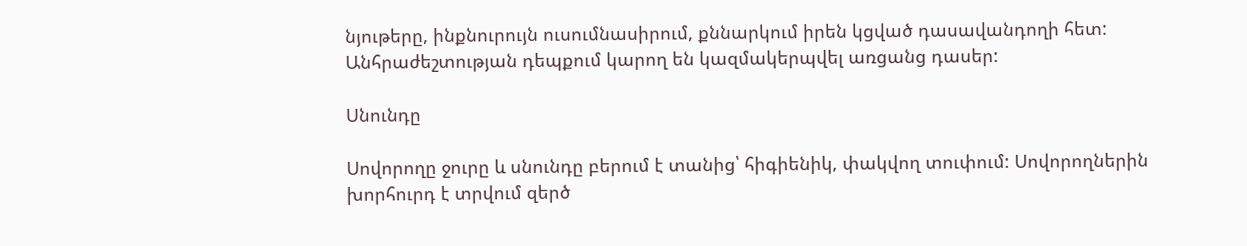նյութերը, ինքնուրույն ուսումնասիրում, քննարկում իրեն կցված դասավանդողի հետ: Անհրաժեշտության դեպքում կարող են կազմակերպվել առցանց դասեր:

Սնունդը

Սովորողը ջուրը և սնունդը բերում է տանից՝ հիգիենիկ, փակվող տուփում: Սովորողներին խորհուրդ է տրվում զերծ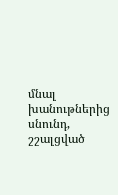մնալ խանութներից սնունդ, շշալցված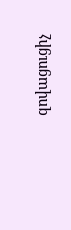զովացուցիչ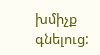խմիչք գնելուց: